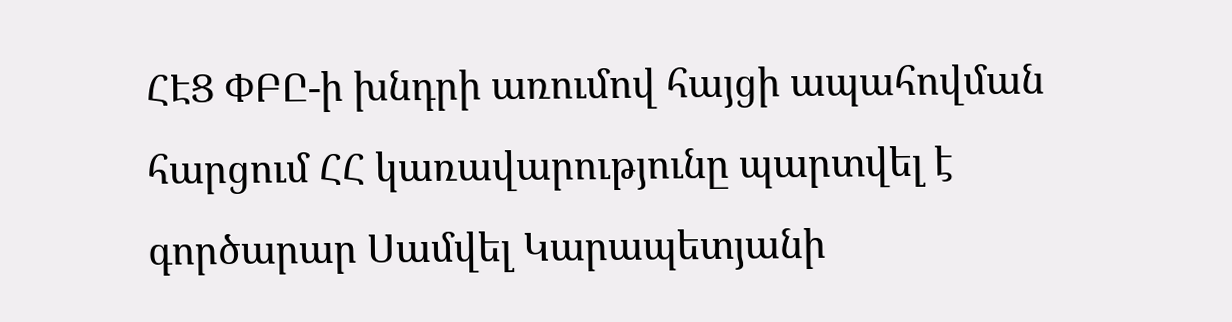ՀԷՑ ՓԲԸ-ի խնդրի առումով հայցի ապահովման հարցում ՀՀ կառավարությունը պարտվել է գործարար Սամվել Կարապետյանի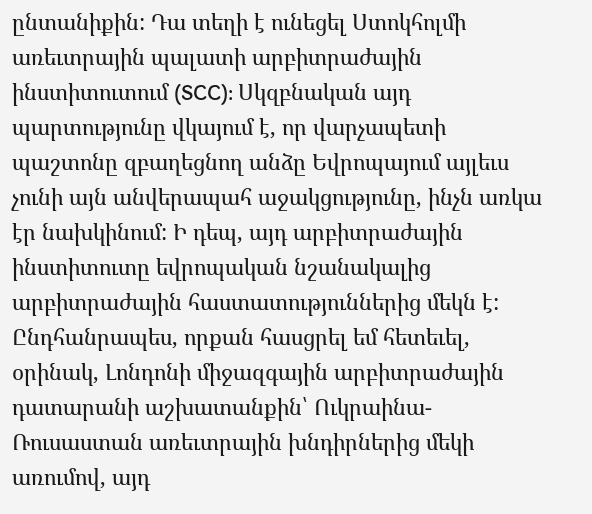ընտանիքին: Դա տեղի է ունեցել Ստոկհոլմի առեւտրային պալատի արբիտրաժային ինստիտուտում (SCC): Սկզբնական այդ պարտությունը վկայում է, որ վարչապետի պաշտոնը զբաղեցնող անձը Եվրոպայում այլեւս չունի այն անվերապահ աջակցությունը, ինչն առկա էր նախկինում: Ի դեպ, այդ արբիտրաժային ինստիտուտը եվրոպական նշանակալից արբիտրաժային հաստատություններից մեկն է: Ընդհանրապես, որքան հասցրել եմ հետեւել, օրինակ, Լոնդոնի միջազգային արբիտրաժային դատարանի աշխատանքին՝ Ուկրաինա-Ռուսաստան առեւտրային խնդիրներից մեկի առումով, այդ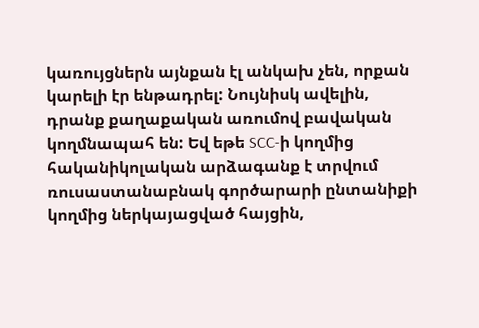կառույցներն այնքան էլ անկախ չեն, որքան կարելի էր ենթադրել: Նույնիսկ ավելին, դրանք քաղաքական առումով բավական կողմնապահ են: Եվ եթե SCC-ի կողմից հականիկոլական արձագանք է տրվում ռուսաստանաբնակ գործարարի ընտանիքի կողմից ներկայացված հայցին,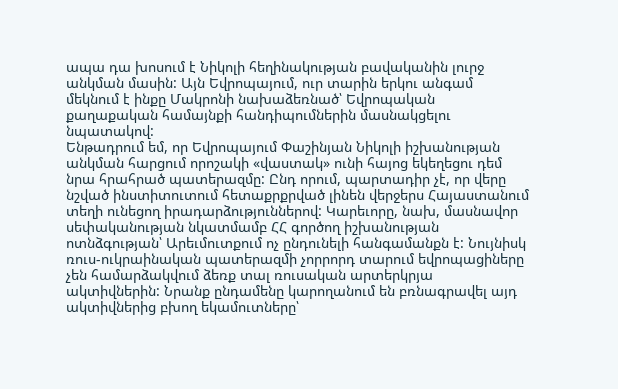ապա դա խոսում է Նիկոլի հեղինակության բավականին լուրջ անկման մասին: Այն Եվրոպայում, ուր տարին երկու անգամ մեկնում է ինքը Մակրոնի նախաձեռնած՝ Եվրոպական քաղաքական համայնքի հանդիպումներին մասնակցելու նպատակով:
Ենթադրում եմ, որ Եվրոպայում Փաշինյան Նիկոլի իշխանության անկման հարցում որոշակի «վաստակ» ունի հայոց եկեղեցու դեմ նրա հրահրած պատերազմը: Ընդ որում, պարտադիր չէ, որ վերը նշված ինստիտուտում հետաքրքրված լինեն վերջերս Հայաստանում տեղի ունեցող իրադարձություններով: Կարեւորը, նախ, մասնավոր սեփականության նկատմամբ ՀՀ գործող իշխանության ոտնձգության՝ Արեւմուտքում ոչ ընդունելի հանգամանքն է: Նույնիսկ ռուս-ուկրաինական պատերազմի չորրորդ տարում եվրոպացիները չեն համարձակվում ձեռք տալ ռուսական արտերկրյա ակտիվներին: Նրանք ընդամենը կարողանում են բռնագրավել այդ ակտիվներից բխող եկամուտները՝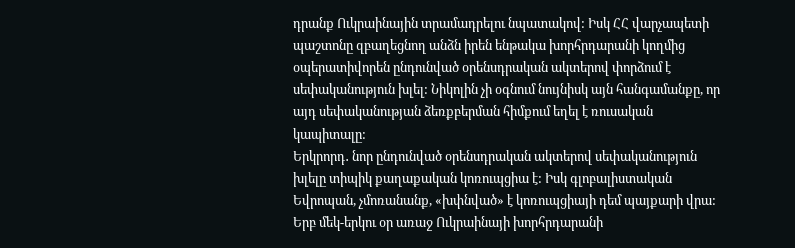դրանք Ուկրաինային տրամադրելու նպատակով: Իսկ ՀՀ վարչապետի պաշտոնը զբաղեցնող անձն իրեն ենթակա խորհրդարանի կողմից օպերատիվորեն ընդունված օրենսդրական ակտերով փորձում է սեփականություն խլել: Նիկոլին չի օգնում նույնիսկ այն հանգամանքը, որ այդ սեփականության ձեռքբերման հիմքում եղել է ռուսական կապիտալը:
Երկրորդ․ նոր ընդունված օրենսդրական ակտերով սեփականություն խլելը տիպիկ քաղաքական կոռուպցիա է: Իսկ գլոբալիստական Եվրոպան, չմոռանանք, «խփնված» է կոռուպցիայի դեմ պայքարի վրա: Երբ մեկ-երկու օր առաջ Ուկրաինայի խորհրդարանի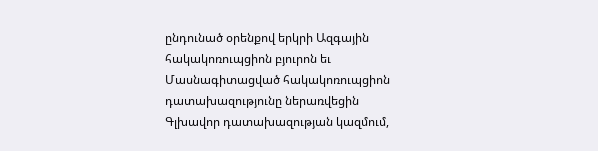ընդունած օրենքով երկրի Ազգային հակակոռուպցիոն բյուրոն եւ Մասնագիտացված հակակոռուպցիոն դատախազությունը ներառվեցին Գլխավոր դատախազության կազմում,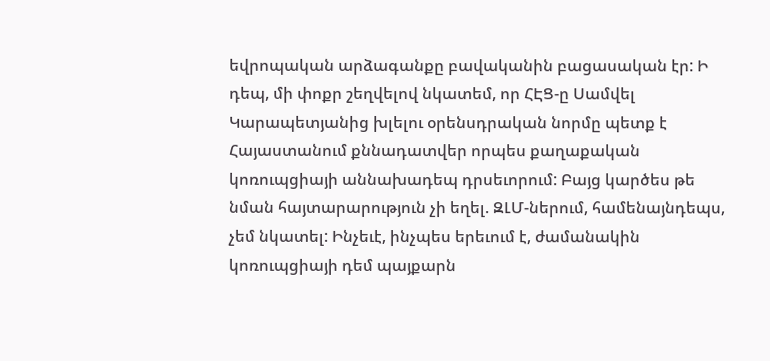եվրոպական արձագանքը բավականին բացասական էր: Ի դեպ, մի փոքր շեղվելով նկատեմ, որ ՀԷՑ-ը Սամվել Կարապետյանից խլելու օրենսդրական նորմը պետք է Հայաստանում քննադատվեր որպես քաղաքական կոռուպցիայի աննախադեպ դրսեւորում: Բայց կարծես թե նման հայտարարություն չի եղել. ԶԼՄ-ներում, համենայնդեպս, չեմ նկատել: Ինչեւէ, ինչպես երեւում է, ժամանակին կոռուպցիայի դեմ պայքարն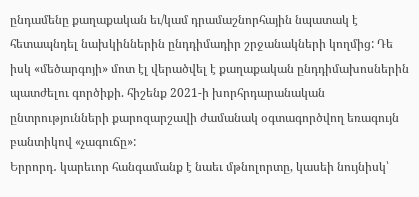ընդամենը քաղաքական եւ/կամ դրամաշնորհային նպատակ է հետապնդել նախկիններին ընդդիմադիր շրջանակների կողմից: Դե իսկ «մեծարգոյի» մոտ էլ վերածվել է քաղաքական ընդդիմախոսներին պատժելու գործիքի. հիշենք 2021-ի խորհրդարանական ընտրությունների քարոզարշավի ժամանակ օգտագործվող եռագույն բանտիկով «չագուճը»:
Երրորդ․ կարեւոր հանգամանք է նաեւ մթնոլորտը, կասեի նույնիսկ՝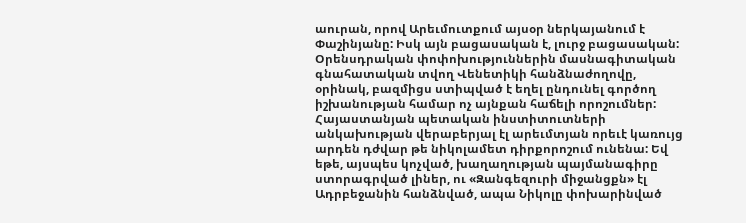աուրան, որով Արեւմուտքում այսօր ներկայանում է Փաշինյանը: Իսկ այն բացասական է, լուրջ բացասական: Օրենսդրական փոփոխություններին մասնագիտական գնահատական տվող Վենետիկի հանձնաժողովը, օրինակ, բազմիցս ստիպված է եղել ընդունել գործող իշխանության համար ոչ այնքան հաճելի որոշումներ: Հայաստանյան պետական ինստիտուտների անկախության վերաբերյալ էլ արեւմտյան որեւէ կառույց արդեն դժվար թե նիկոլամետ դիրքորոշում ունենա: Եվ եթե, այսպես կոչված, խաղաղության պայմանագիրը ստորագրված լիներ, ու «Զանգեզուրի միջանցքն» էլ Ադրբեջանին հանձնված, ապա Նիկոլը փոխարինված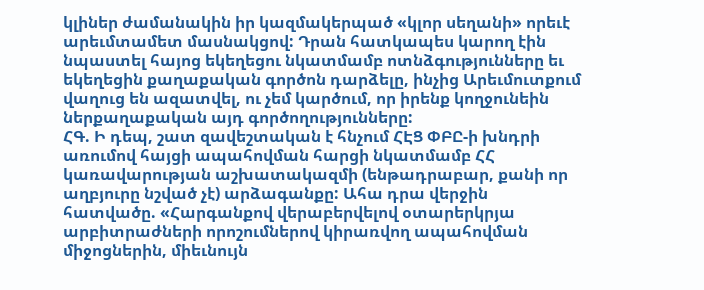կլիներ ժամանակին իր կազմակերպած «կլոր սեղանի» որեւէ արեւմտամետ մասնակցով: Դրան հատկապես կարող էին նպաստել հայոց եկեղեցու նկատմամբ ոտնձգությունները եւ եկեղեցին քաղաքական գործոն դարձելը, ինչից Արեւմուտքում վաղուց են ազատվել, ու չեմ կարծում, որ իրենք կողջունեին ներքաղաքական այդ գործողությունները:
ՀԳ. Ի դեպ, շատ զավեշտական է հնչում ՀԷՑ ՓԲԸ-ի խնդրի առումով հայցի ապահովման հարցի նկատմամբ ՀՀ կառավարության աշխատակազմի (ենթադրաբար, քանի որ աղբյուրը նշված չէ) արձագանքը: Ահա դրա վերջին հատվածը. «Հարգանքով վերաբերվելով օտարերկրյա արբիտրաժների որոշումներով կիրառվող ապահովման միջոցներին, միեւնույն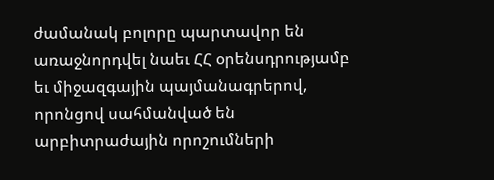ժամանակ բոլորը պարտավոր են առաջնորդվել նաեւ ՀՀ օրենսդրությամբ եւ միջազգային պայմանագրերով, որոնցով սահմանված են արբիտրաժային որոշումների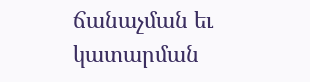ճանաչման եւ կատարման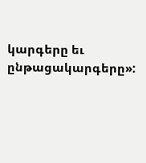կարգերը եւ ընթացակարգերը»: